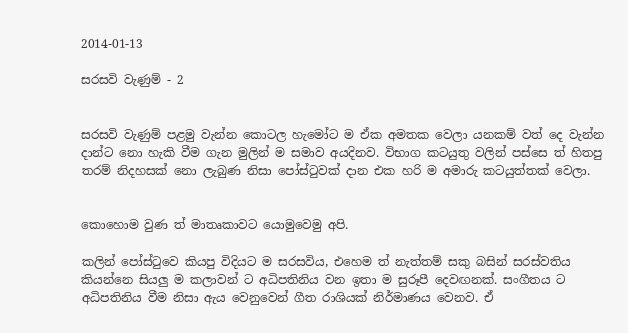2014-01-13

සරසවි වැණුම් - 2


සරසවි වැණුම් පළමු වැන්න කොටල හැමෝට ම ඒක අමතක වෙලා යනකම් වත් දෙ වැන්න දාන්ට නො හැකි වීම ගැන මුලින් ම සමාව අයදිනව. විභාග කටයුතු වලින් පස්සෙ ත් හිතපු තරම් නිදහසක් නො ලැබුණ නිසා පෝස්ටුවක් දාන එක හරි ම අමාරු කටයුත්තක් වෙලා.


කොහොම වුණ ත් මාතෘකාවට යොමුවෙමු අපි.

කලින් පෝස්ටුවෙ කියපු විදියට ම සරසවිය, එහෙම ත් නැත්තම් සකු බසින් සරස්වතිය කියන්නෙ සියලු ම කලාවන් ට අධිපතිනිය වන ඉතා ම සුරූපී දෙවඟනක්. සංගීතය ට අධිපතිනිය වීම නිසා ඇය වෙනුවෙන් ගීත රාශියක් නිර්මාණය වෙනව. ඒ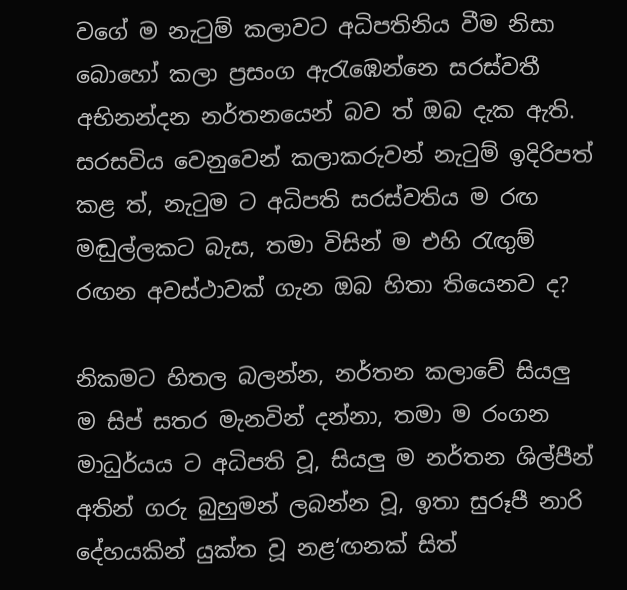වගේ ම නැටුම් කලාවට අධිපතිනිය වීම නිසා බොහෝ කලා ප්‍රසංග ඇරැඹෙන්නෙ සරස්වතී අභිනන්දන නර්තනයෙන් බව ත් ඔබ දැක ඇති. සරසවිය වෙනුවෙන් කලාකරුවන් නැටුම් ඉදිරිපත් කළ ත්, නැටුම ට අධිපති සරස්වතිය ම රඟ මඬුල්ලකට බැස, තමා විසින් ම එහි රැඟුම් රඟන අවස්ථාවක් ගැන ඔබ හිතා තියෙනව ද?

නිකමට හිතල බලන්න, නර්තන කලාවේ සියලු ම සිප් සතර මැනවින් දන්නා, තමා ම රංගන මාධුර්යය ට අධිපති වූ, සියලු ම නර්තන ශිල්පීන් අතින් ගරු බුහුමන් ලබන්න වූ, ඉතා සුරූපී නාරි දේහයකින් යුක්ත වූ නළ‘ඟනක් සිත්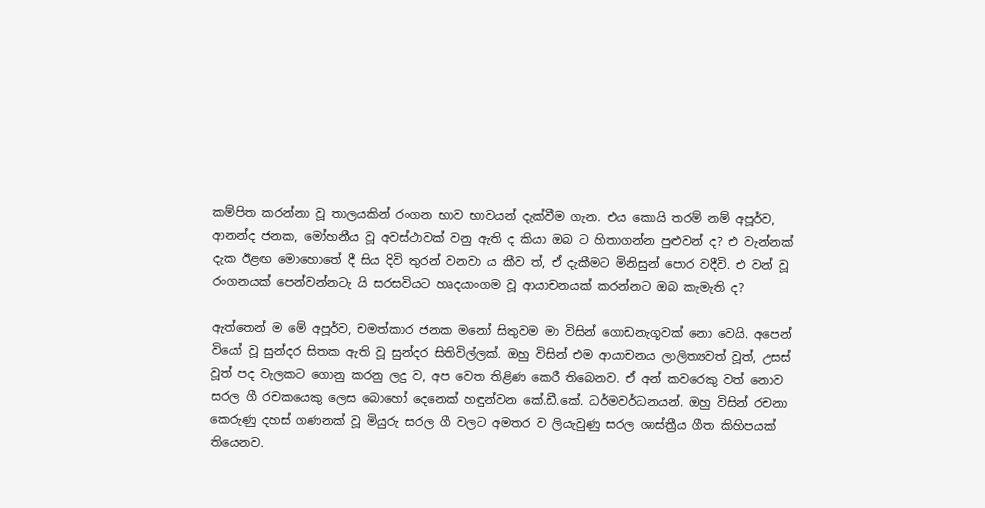කම්පිත කරන්නා වූ තාලයකින් රංගන භාව භාවයන් දැක්වීම ගැන. එය කොයි තරම් නම් අපූර්ව, ආනන්ද ජනක, මෝහනීය වූ අවස්ථාවක් වනු ඇති ද කියා ඔබ ට හිතාගන්න පුළුවන් ද? එ වැන්නක් දැක ඊළඟ මොහොතේ දී සිය දිවි තුරන් වනවා ය කීව ත්, ඒ දැකීමට මිනිසුන් පොර වදීවි. එ වන් වූ රංගනයක් පෙන්වන්නටැ යි සරසවියට හෘදයාංගම වූ ආයාචනයක් කරන්නට ඔබ කැමැති ද?

ඇත්තෙන් ම මේ අපූර්ව, චමත්කාර ජනක මනෝ සිතුවම මා විසින් ගොඩනැගූවක් නො වෙයි. අපෙන් වියෝ වූ සුන්දර සිතක ඇති වූ සුන්දර සිතිවිල්ලක්. ඔහු විසින් එම ආයාචනය ලාලිත්‍යවත් වූත්, උසස් වූත් පද වැලකට ගොනු කරනු ලදු ව, අප වෙත තිළිණ කෙරී තිබෙනව. ඒ අන් කවරෙකු වත් නොව සරල ගී රචකයෙකු ලෙස බොහෝ දෙනෙක් හඳුන්වන කේ.ඩී.කේ. ධර්මවර්ධනයන්. ඔහු විසින් රචනා කෙරුණු දහස් ගණනක් වූ මියුරු සරල ගී වලට අමතර ව ලියැවුණු සරල ශාස්ත්‍රීය ගීත කිහිපයක් තියෙනව.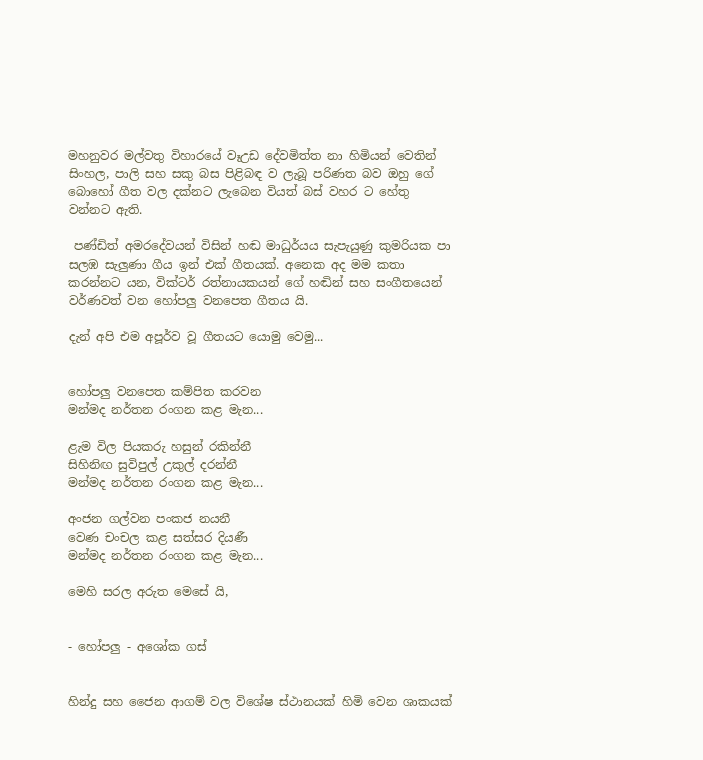මහනුවර මල්වතු විහාරයේ වෑඋඩ දේවමිත්ත නා හිමියන් වෙතින් සිංහල, පාලි සහ සකු බස පිළිබඳ ව ලැබූ පරිණත බව ඔහු ගේ බොහෝ ගීත වල දක්නට ලැබෙන වියත් බස් වහර ට හේතු වන්නට ඇති.

 පණ්ඩිත් අමරදේවයන් විසින් හඬ මාධුර්යය සැපැයුණු කුමරියක පා සලඹ සැලුණා ගීය ඉන් එක් ගීතයක්. අනෙක අද මම කතා කරන්නට යන, වික්ටර් රත්නායකයන් ගේ හඬින් සහ සංගීතයෙන් වර්ණවත් වන හෝපලු වනපෙත ගීතය යි.

දැන් අපි එම අපූර්ව වූ ගීතයට යොමු වෙමු...


හෝපලු වනපෙත කම්පිත කරවන
මන්මද නර්තන රංගන කළ මැන...

ළැම විල පියකරු හසුන් රකින්නී
සිහිනිඟ සුවිපුල් උකුල් දරන්නී
මන්මද නර්තන රංගන කළ මැන...

අංජන ගල්වන පංකජ නයනී
වෙණ චංචල කළ සත්සර දියණී
මන්මද නර්තන රංගන කළ මැන...

මෙහි සරල අරුත මෙසේ යි,


- හෝපලු - අශෝක ගස්


හින්දු සහ ජෛන ආගම් වල විශේෂ ස්ථානයක් හිමි වෙන ශාකයක්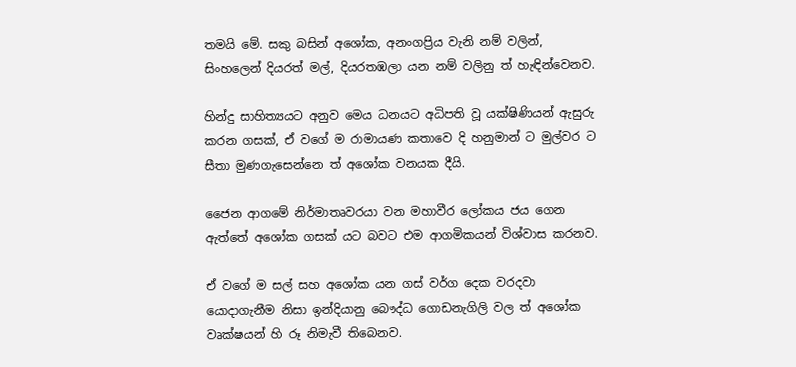තමයි මේ. සකු බසින් අශෝක, අනංගප්‍රිය වැනි නම් වලින්, සිංහලෙන් දියරත් මල්, දියරතඹලා යන නම් වලිනු ත් හැඳින්වෙනව.

හින්දු සාහිත්‍යයට අනුව මෙය ධනයට අධිපති වූ යක්ෂිණියන් ඇසුරු කරන ගසක්, ඒ වගේ ම රාමායණ කතාවෙ දි හනුමාන් ට මුල්වර ට සීතා මුණගැසෙන්නෙ ත් අශෝක වනයක දීයි.

ජෛන ආගමේ නිර්මාතෘවරයා වන මහාවීර ලෝකය ජය ගෙන ඇත්තේ අ‍ශෝක ගසක් යට බවට එම ආගමිකයන් විශ්වාස කරනව.

ඒ වගේ ම සල් සහ අශෝක යන ගස් වර්ග දෙක වරදවා යොදාගැනීම නිසා ඉන්දියානු බෞද්ධ ගොඩනැගිලි වල ත් අශෝක වෘක්ෂයන් හි රූ නිමැවී තිබෙනව.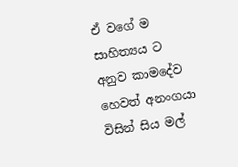ඒ වගේ ම සාහිත්‍යය ට අනුව කාමදේව හෙවත් අනංගයා විසින් සිය මල්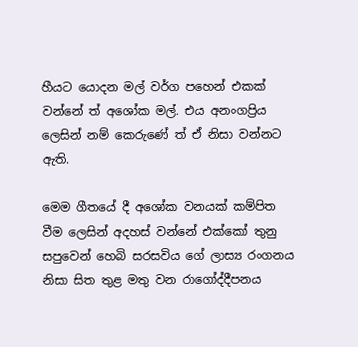හීයට යොදන මල් වර්ග පහෙන් එකක් වන්නේ ත් අශෝක මල්. එය අනංගප්‍රිය ලෙසින් නම් කෙරුණේ ත් ඒ නිසා වන්නට ඇති.

මෙම ගීතයේ දී අ‍ශෝක වනයක් කම්පිත වීම ලෙසින් අදහස් වන්නේ එක්කෝ තුනු සපුවෙන් හෙබි සරසවිය ගේ ලාස්‍ය රංගනය නිසා සිත තුළ මතු වන රාගෝද්දීපනය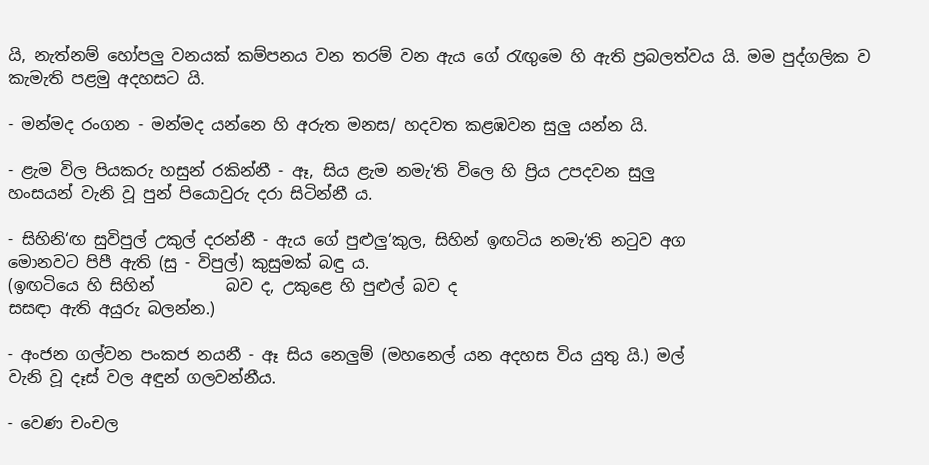යි, නැත්නම් හෝපලු වනයක් කම්පනය වන තරම් වන ඇය ගේ රැඟුමෙ හි ඇති ප්‍රබලත්වය යි. මම පුද්ගලික ව කැමැති පළමු අදහසට යි.

- මන්මද රංගන - මන්මද යන්නෙ හි අරුත මනස/ හදවත කළඹවන සුලු යන්න යි.

- ළැම විල පියකරු හසුන් රකින්නී - ඈ, සිය ළැම නමැ‘ති විලෙ හි ප්‍රිය උපදවන සුලු                                                                                 හංසයන් වැනි වූ පුන් පියොවුරු දරා සිටින්නී ය.

- සිහිනි‘ඟ සුවිපුල් උකුල් දරන්නී - ඇය ගේ පුළුලු‘කුල, සිහින් ඉඟටිය නමැ‘ති නටුව අග                                                              මොනවට පිපී ඇති (සු - විපුල්) කුසුමක් බඳු ය.                                                              (ඉඟටියෙ හි සිහින්         බව ද, උකුළෙ හි පුළුල් බව ද                                                              සසඳා ඇති අයුරු බලන්න.)

- අංජන ගල්වන පංකජ නයනී - ඈ සිය නෙලුම් (මහනෙල් යන අදහස විය යුතු යි.) මල්                                                                   වැනි වූ දෑස් වල අඳුන් ගලවන්නීය.

- වෙණ චංචල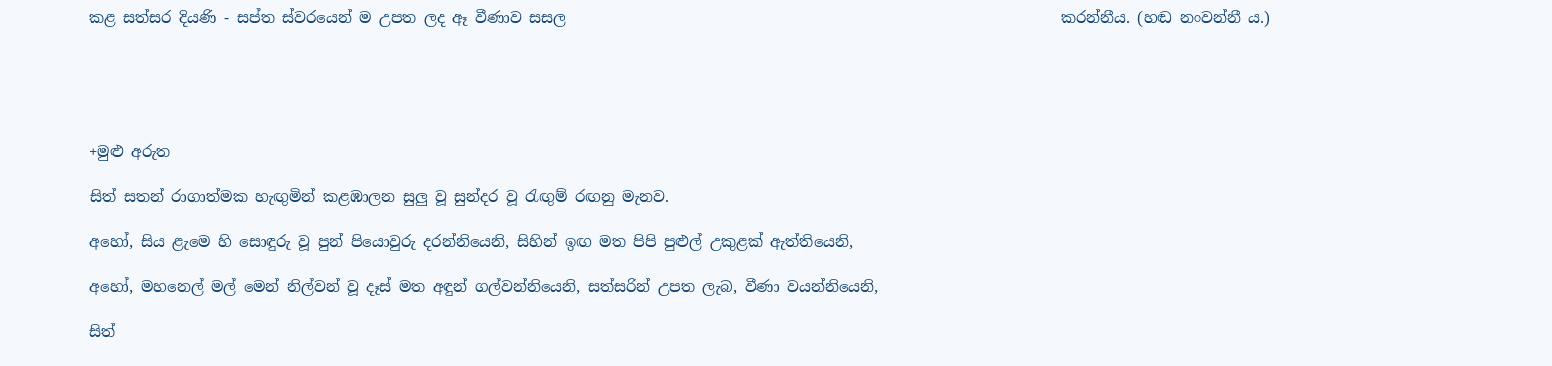කළ සත්සර දියණි - සප්ත ස්වරයෙන් ම උපත ලද ඈ වීණාව සසල                                                                  කරන්නීය. (හඬ නංවන්නී ය.)





+මුළු අරුත

සිත් සතන් රාගාත්මක හැඟුමින් කළඹාලන සුලු වූ සුන්දර වූ රැඟුම් රඟනු මැනව.

අහෝ, සිය ළැමෙ හි සොඳුරු වූ පුන් පියොවුරු දරන්නියෙනි, සිහින් ඉ‍ඟ මත පිපි පුළුල් උකුළක් ඇත්තියෙනි,

අහෝ, මහනෙල් මල් මෙන් නිල්වන් වූ දෑස් මත අඳුන් ගල්වන්නියෙනි, සත්සරින් උපත ලැබ, වීණා වයන්නියෙනි,

සිත්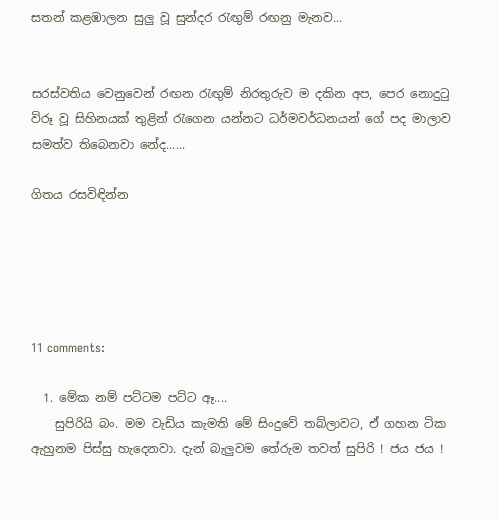සතන් කළඹාලන සුලු වූ සුන්දර රැඟුම් රඟනු මැනව...


සරස්වතිය වෙනුවෙන් රඟන රැඟුම් නිරතුරුව ම දකින අප, පෙර නොදුටු විරූ වූ සිහිනයක් තුළින් රැගෙන යන්නට ධර්මවර්ධනයන් ගේ පද මාලාව සමත්ව තිබෙනවා නේද......

ගිතය රසවිඳින්න





11 comments:

  1. මේක නම් පට්ටම පට්ට ඈ....
    සුපිරියි බං. මම වැඩිය කැමති මේ සිංදුවේ තබ්ලාවට, ඒ ගහන ටික ඇහුනම පිස්සු හැදෙනවා. දැන් බැලුවම තේරුම තවත් සුපිරි ! ජය ජය !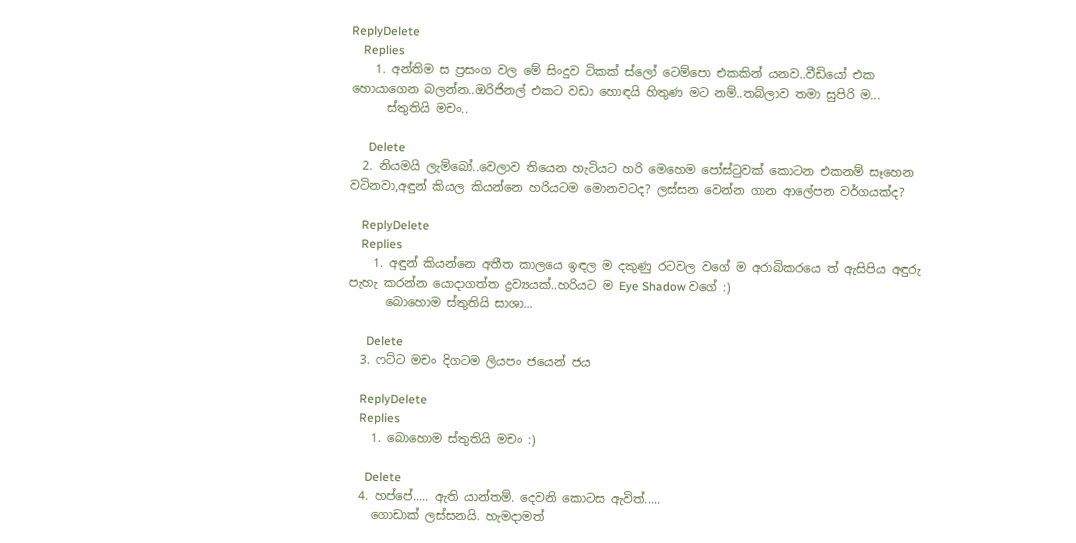ReplyDelete
    Replies
    1. අන්තිම ස ප්‍රසංග වල මේ සිංදුව ටිකක් ස්ලෝ ටෙම්පො එකකින් යනව..වීඩියෝ එක හොයාගෙන බලන්න..ඔරිජිනල් එකට වඩා හොඳයි හිතුණ මට නම්..තබ්ලාව තමා සුපිරි ම...
      ස්තුතියි මචං..

      Delete
  2. නියමයි ලැම්බෝ..වෙලාව තියෙන හැටියට හරි මෙහෙම පෝස්ටුවක් කොටන එකනම් සෑහෙන වටිනවා,අඳුන් කියල කියන්නෙ හරියටම මොනවටද? ලස්සන වෙන්න ගාන ආලේපන වර්ගයක්ද?

    ReplyDelete
    Replies
    1. අඳුන් කියන්නෙ අතීත කාලයෙ ඉඳල ම දකුණු රටවල වගේ ම අරාබිකරයෙ ත් ඇසිපිය අඳුරු පැහැ කරන්න යොදාගත්ත ද්‍රව්‍යයක්..හරියට ම Eye Shadow වගේ :)
      බොහොම ස්තුතියි සාශා...

      Delete
  3. ෆට්ට මචං දිගටම ලියපං ජයෙන් ජය

    ReplyDelete
    Replies
    1. බොහොම ස්තුතියි මචං :)

      Delete
  4. හප්පේ..... ඇති යාන්තම්. දෙවනි කොටස ඇවිත්.....
    ගොඩාක් ලස්සනයි. හැමදාමත්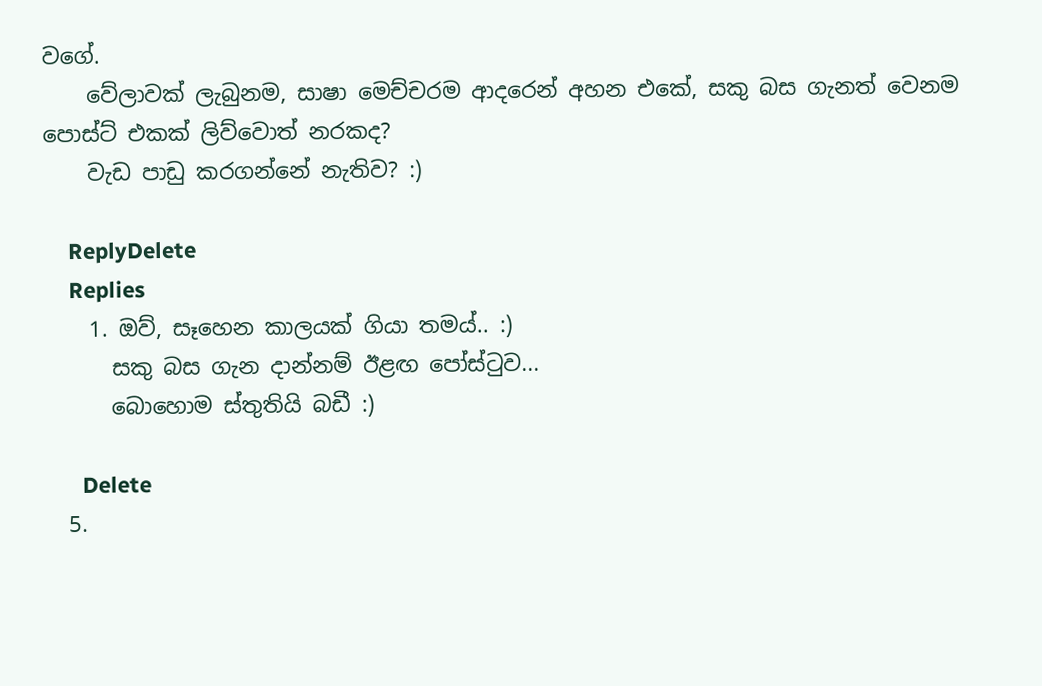වගේ.
    වේලාවක් ලැබුනම, සාෂා මෙච්චරම ආදරෙන් අහන එකේ, සකු බස ගැනත් වෙනම පොස්ට් එකක් ලිව්වොත් නරකද?
    වැඩ පාඩු කරගන්නේ නැතිව? :)

    ReplyDelete
    Replies
    1. ඔව්, සෑහෙන කාලයක් ගියා තමය්.. :)
      සකු බස ගැන දාන්නම් ඊළඟ පෝස්ටුව...
      බොහොම ස්තුතියි බඩී :)

      Delete
  5.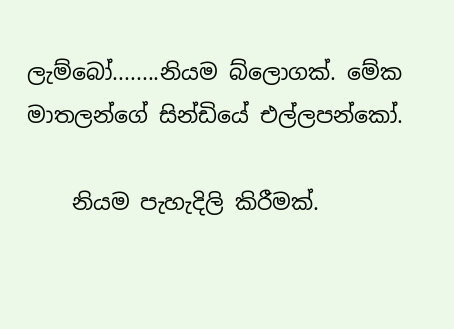ලැම්බෝ........නියම බ්ලොගක්. මේක මාතලන්ගේ සින්ඩියේ එල්ලපන්කෝ.

    නියම පැහැදිලි කිරීමක්.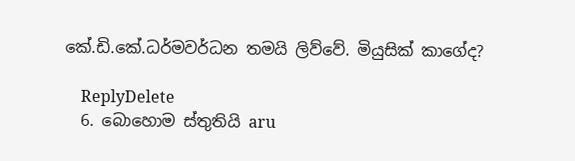කේ.ඩි.කේ.ධර්මවර්ධන තමයි ලිව්වේ. මියුසික් කාගේද?

    ReplyDelete
  6. බොහොම ස්තුතියි aru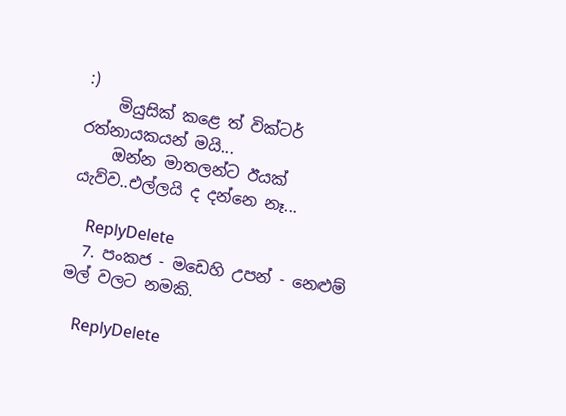:)
    මියුසික් කළ‍ෙ ත් වික්ටර් රත්නායකයන් මයි...
    ඔන්න මාතලන්ට ඊයක් යැව්ව..එල්ලයි ද දන්නෙ නෑ...

    ReplyDelete
  7. පංකජ - මඩෙහි උපන් - නෙළුම් මල් වලට නමකි.

    ReplyDelete